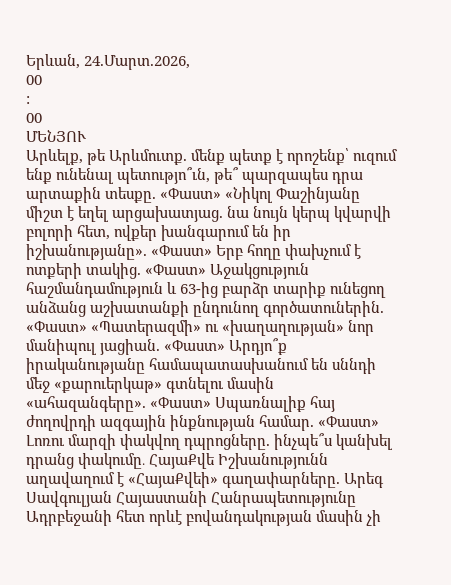Երևան, 24.Մարտ.2026,
00
:
00
ՄԵՆՅՈՒ
Արևելք, թե Արևմուտք. մենք պետք է որոշենք՝ ուզում ենք ունենալ պետությո՞ւն, թե՞ պարզապես դրա արտաքին տեսքը. «Փաստ» «Նիկոլ Փաշինյանը միշտ է եղել արցախատյաց. նա նույն կերպ կվարվի բոլորի հետ, ովքեր խանգարում են իր իշխանությանը». «Փաստ» Երբ հողը փախչում է ոտքերի տակից. «Փաստ» Աջակցություն հաշմանդամություն և 63-ից բարձր տարիք ունեցող անձանց աշխատանքի ընդունող գործատուներին. «Փաստ» «Պատերազմի» ու «խաղաղության» նոր մանիպուլ յացիան. «Փաստ» Արդյո՞ք իրականությանը համապատասխանում են սննդի մեջ «քարուերկաթ» գտնելու մասին «ահազանգերը». «Փաստ» Սպառնալիք հայ ժողովրդի ազգային ինքնության համար. «Փաստ» Լոռու մարզի փակվող դպրոցները. ինչպե՞ս կանխել դրանց փակումը․ ՀայաՔվե Իշխանությունն աղավաղում է «ՀայաՔվեի» գաղափարները. Արեգ Սավգուլյան Հայաստանի Հանրապետությունը Ադրբեջանի հետ որևէ բովանդակության մասին չի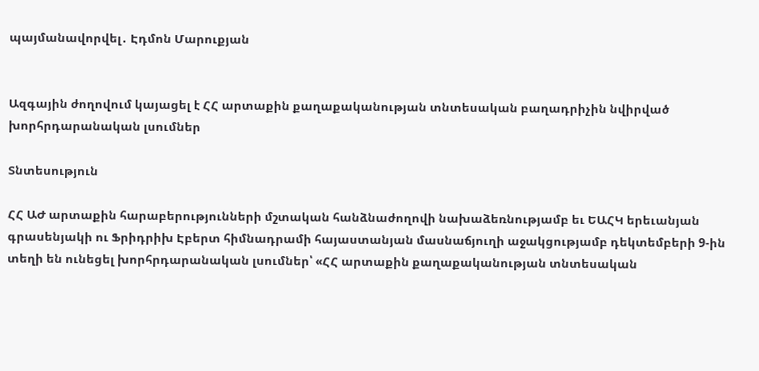պայմանավորվել․ Էդմոն Մարուքյան


Ազգային ժողովում կայացել է ՀՀ արտաքին քաղաքականության տնտեսական բաղադրիչին նվիրված խորհրդարանական լսումներ

Տնտեսություն

ՀՀ ԱԺ արտաքին հարաբերությունների մշտական հանձնաժողովի նախաձեռնությամբ եւ ԵԱՀԿ երեւանյան գրասենյակի ու Ֆրիդրիխ Էբերտ հիմնադրամի հայաստանյան մասնաճյուղի աջակցությամբ դեկտեմբերի 9-ին տեղի են ունեցել խորհրդարանական լսումներ՝ «ՀՀ արտաքին քաղաքականության տնտեսական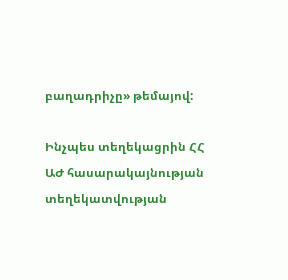բաղադրիչը» թեմայով:

Ինչպես տեղեկացրին ՀՀ ԱԺ հասարակայնության տեղեկատվության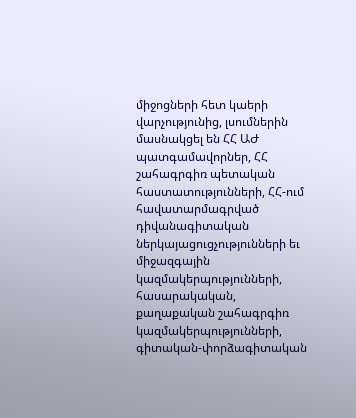միջոցների հետ կաերի վարչությունից, լսումներին մասնակցել են ՀՀ ԱԺ պատգամավորներ, ՀՀ շահագրգիռ պետական հաստատությունների, ՀՀ-ում հավատարմագրված դիվանագիտական ներկայացուցչությունների եւ միջազգային կազմակերպությունների, հասարակական, քաղաքական շահագրգիռ կազմակերպությունների, գիտական-փորձագիտական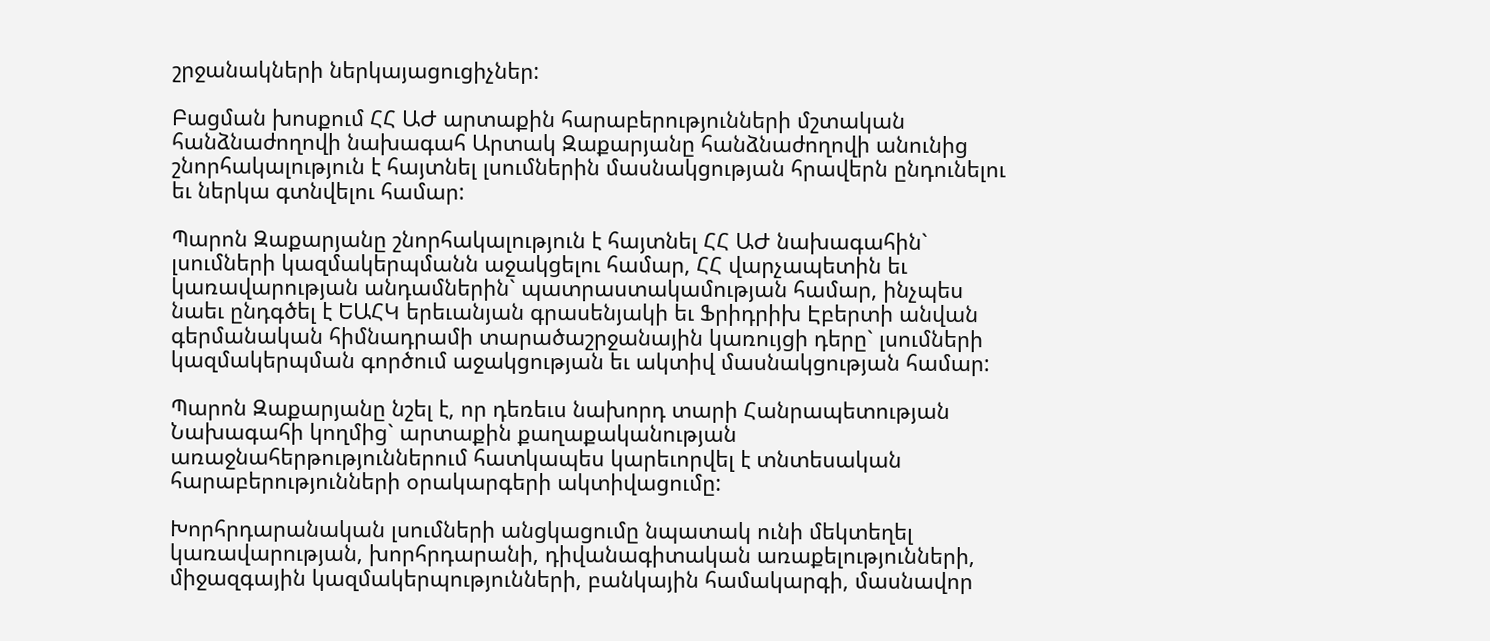շրջանակների ներկայացուցիչներ:

Բացման խոսքում ՀՀ ԱԺ արտաքին հարաբերությունների մշտական հանձնաժողովի նախագահ Արտակ Զաքարյանը հանձնաժողովի անունից շնորհակալություն է հայտնել լսումներին մասնակցության հրավերն ընդունելու եւ ներկա գտնվելու համար:

Պարոն Զաքարյանը շնորհակալություն է հայտնել ՀՀ ԱԺ նախագահին` լսումների կազմակերպմանն աջակցելու համար, ՀՀ վարչապետին եւ կառավարության անդամներին` պատրաստակամության համար, ինչպես նաեւ ընդգծել է ԵԱՀԿ երեւանյան գրասենյակի եւ Ֆրիդրիխ Էբերտի անվան գերմանական հիմնադրամի տարածաշրջանային կառույցի դերը` լսումների կազմակերպման գործում աջակցության եւ ակտիվ մասնակցության համար:

Պարոն Զաքարյանը նշել է, որ դեռեւս նախորդ տարի Հանրապետության Նախագահի կողմից` արտաքին քաղաքականության առաջնահերթություններում հատկապես կարեւորվել է տնտեսական հարաբերությունների օրակարգերի ակտիվացումը:

Խորհրդարանական լսումների անցկացումը նպատակ ունի մեկտեղել կառավարության, խորհրդարանի, դիվանագիտական առաքելությունների, միջազգային կազմակերպությունների, բանկային համակարգի, մասնավոր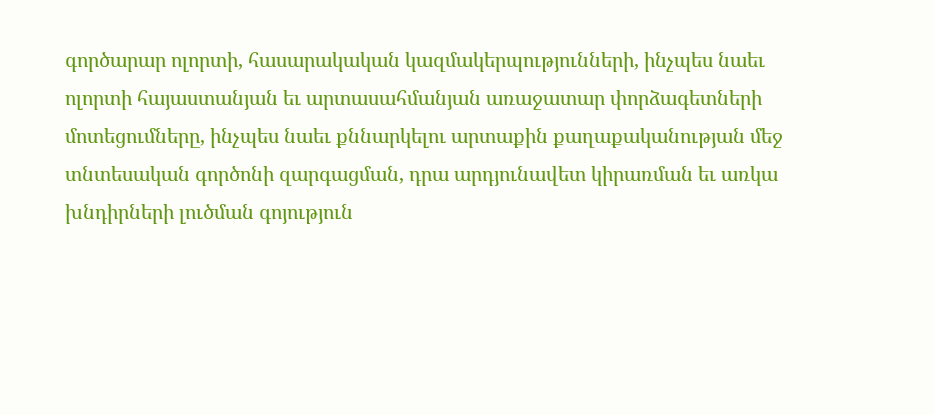գործարար ոլորտի, հասարակական կազմակերպությունների, ինչպես նաեւ ոլորտի հայաստանյան եւ արտասահմանյան առաջատար փորձագետների մոտեցումները, ինչպես նաեւ քննարկելու արտաքին քաղաքականության մեջ տնտեսական գործոնի զարգացման, դրա արդյունավետ կիրառման եւ առկա խնդիրների լուծման գոյություն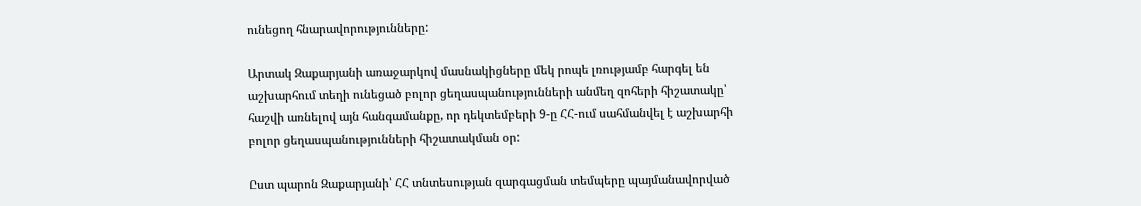ունեցող հնարավորությունները:

Արտակ Զաքարյանի առաջարկով մասնակիցները մեկ րոպե լռությամբ հարգել են աշխարհում տեղի ունեցած բոլոր ցեղասպանությունների անմեղ զոհերի հիշատակը՝ հաշվի առնելով այն հանգամանքը, որ դեկտեմբերի 9-ը ՀՀ-ում սահմանվել է աշխարհի բոլոր ցեղասպանությունների հիշատակման օր:

Ըստ պարոն Զաքարյանի՝ ՀՀ տնտեսության զարգացման տեմպերը պայմանավորված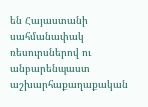են Հայաստանի սահմանափակ ռեսուրսներով ու անբարենպաստ աշխարհաքաղաքական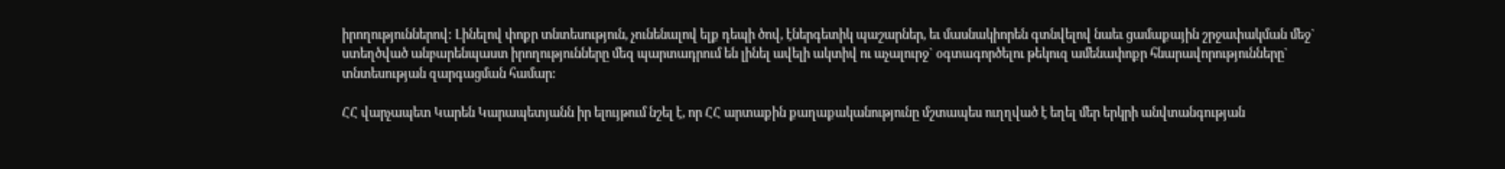իրողություններով: Լինելով փոքր տնտեսություն, չունենալով ելք դեպի ծով, էներգետիկ պաշարներ, եւ մասնակիորեն գտնվելով նաեւ ցամաքային շրջափակման մեջ` ստեղծված անբարենպաստ իրողությունները մեզ պարտադրում են լինել ավելի ակտիվ ու աչալուրջ` օգտագործելու թեկուզ ամենափոքր հնարավորությունները` տնտեսության զարգացման համար:

ՀՀ վարչապետ Կարեն Կարապետյանն իր ելույթում նշել է, որ ՀՀ արտաքին քաղաքականությունը մշտապես ուղղված է եղել մեր երկրի անվտանգության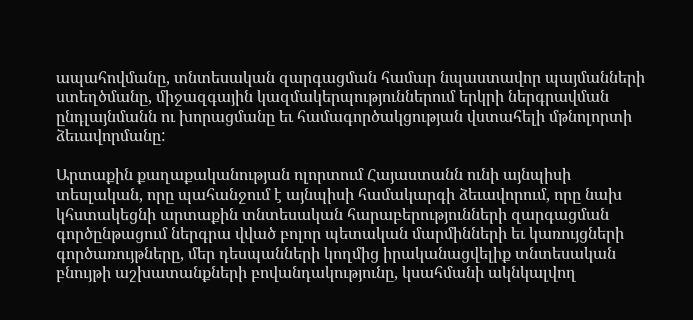ապահովմանը, տնտեսական զարգացման համար նպաստավոր պայմանների ստեղծմանը, միջազգային կազմակերպություններում երկրի ներգրավման ընդլայնմանն ու խորացմանը եւ համագործակցության վստահելի մթնոլորտի ձեւավորմանը:

Արտաքին քաղաքականության ոլորտում Հայաստանն ունի այնպիսի տեսլական, որը պահանջում է այնպիսի համակարգի ձեւավորում, որը նախ կհստակեցնի արտաքին տնտեսական հարաբերությունների զարգացման գործընթացում ներգրա վված բոլոր պետական մարմինների եւ կառույցների գործառույթները, մեր դեսպանների կողմից իրականացվելիք տնտեսական բնույթի աշխատանքների բովանդակությունը, կսահմանի ակնկալվող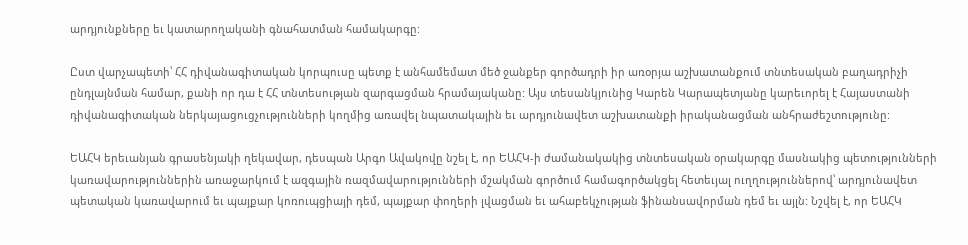արդյունքները եւ կատարողականի գնահատման համակարգը:

Ըստ վարչապետի՝ ՀՀ դիվանագիտական կորպուսը պետք է անհամեմատ մեծ ջանքեր գործադրի իր առօրյա աշխատանքում տնտեսական բաղադրիչի ընդլայնման համար, քանի որ դա է ՀՀ տնտեսության զարգացման հրամայականը: Այս տեսանկյունից Կարեն Կարապետյանը կարեւորել է Հայաստանի դիվանագիտական ներկայացուցչությունների կողմից առավել նպատակային եւ արդյունավետ աշխատանքի իրականացման անհրաժեշտությունը:

ԵԱՀԿ երեւանյան գրասենյակի ղեկավար, դեսպան Արգո Ավակովը նշել է, որ ԵԱՀԿ-ի ժամանակակից տնտեսական օրակարգը մասնակից պետությունների կառավարություններին առաջարկում է ազգային ռազմավարությունների մշակման գործում համագործակցել հետեւյալ ուղղություններով՝ արդյունավետ պետական կառավարում եւ պայքար կոռուպցիայի դեմ, պայքար փողերի լվացման եւ ահաբեկչության ֆինանսավորման դեմ եւ այլն: Նշվել է, որ ԵԱՀԿ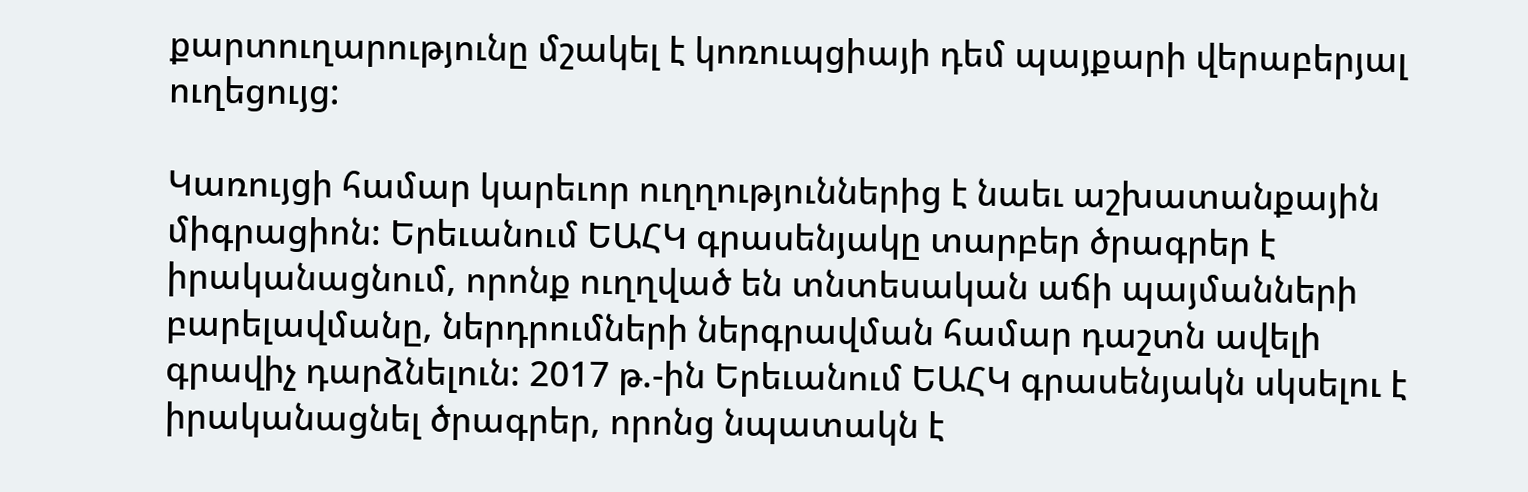քարտուղարությունը մշակել է կոռուպցիայի դեմ պայքարի վերաբերյալ ուղեցույց:

Կառույցի համար կարեւոր ուղղություններից է նաեւ աշխատանքային միգրացիոն: Երեւանում ԵԱՀԿ գրասենյակը տարբեր ծրագրեր է իրականացնում, որոնք ուղղված են տնտեսական աճի պայմանների բարելավմանը, ներդրումների ներգրավման համար դաշտն ավելի գրավիչ դարձնելուն: 2017 թ.-ին Երեւանում ԵԱՀԿ գրասենյակն սկսելու է իրականացնել ծրագրեր, որոնց նպատակն է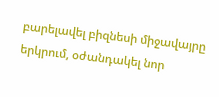բարելավել բիզնեսի միջավայրը երկրում, օժանդակել նոր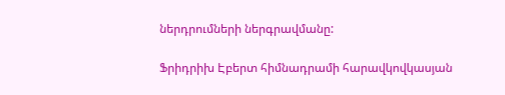ներդրումների ներգրավմանը:

Ֆրիդրիխ Էբերտ հիմնադրամի հարավկովկասյան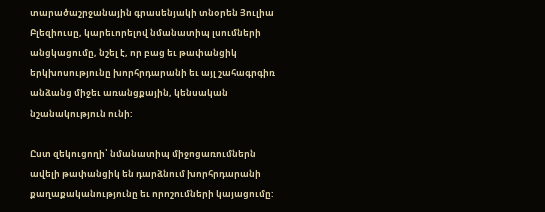տարածաշրջանային գրասենյակի տնօրեն Յուլիա Բլեզիուսը, կարեւորելով նմանատիպ լսումների անցկացումը, նշել է, որ բաց եւ թափանցիկ երկխոսությունը խորհրդարանի եւ այլ շահագրգիռ անձանց միջեւ առանցքային, կենսական նշանակություն ունի:

Ըստ զեկուցողի՝ նմանատիպ միջոցառումներն ավելի թափանցիկ են դարձնում խորհրդարանի քաղաքականությունը եւ որոշումների կայացումը: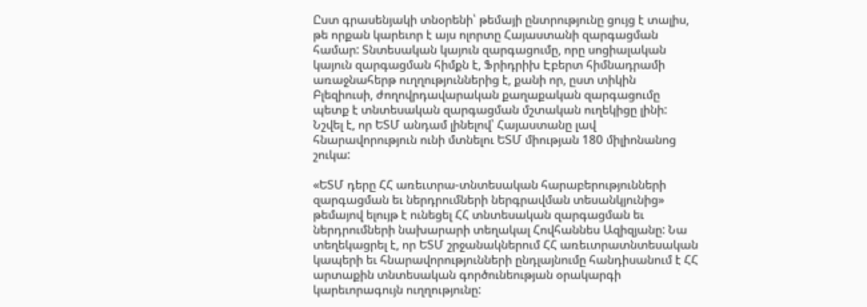Ըստ գրասենյակի տնօրենի՝ թեմայի ընտրությունը ցույց է տալիս, թե որքան կարեւոր է այս ոլորտը Հայաստանի զարգացման համար: Տնտեսական կայուն զարգացումը, որը սոցիալական կայուն զարգացման հիմքն է, Ֆրիդրիխ Էբերտ հիմնադրամի առաջնահերթ ուղղություններից է, քանի որ, ըստ տիկին Բլեզիուսի, ժողովրդավարական քաղաքական զարգացումը պետք է տնտեսական զարգացման մշտական ուղեկիցը լինի: Նշվել է, որ ԵՏՄ անդամ լինելով՝ Հայաստանը լավ հնարավորություն ունի մտնելու ԵՏՄ միության 180 միլիոնանոց շուկա:

«ԵՏՄ դերը ՀՀ առեւտրա-տնտեսական հարաբերությունների զարգացման եւ ներդրումների ներգրավման տեսանկյունից» թեմայով ելույթ է ունեցել ՀՀ տնտեսական զարգացման եւ ներդրումների նախարարի տեղակալ Հովհաննես Ազիզյանը: Նա տեղեկացրել է, որ ԵՏՄ շրջանակներում ՀՀ առեւտրատնտեսական կապերի եւ հնարավորությունների ընդլայնումը հանդիսանում է ՀՀ արտաքին տնտեսական գործունեության օրակարգի կարեւորագույն ուղղությունը: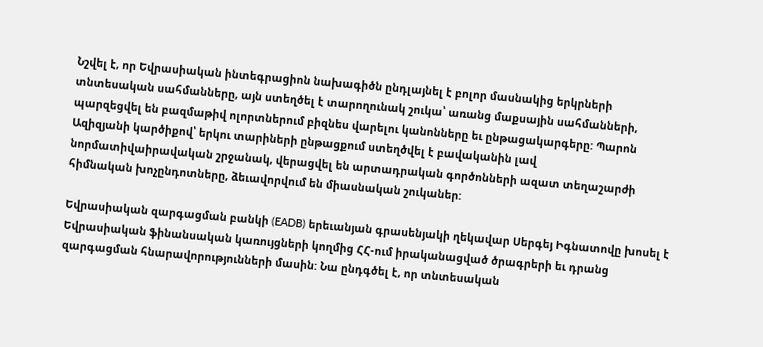Նշվել է, որ Եվրասիական ինտեգրացիոն նախագիծն ընդլայնել է բոլոր մասնակից երկրների տնտեսական սահմանները, այն ստեղծել է տարողունակ շուկա՝ առանց մաքսային սահմանների, պարզեցվել են բազմաթիվ ոլորտներում բիզնես վարելու կանոնները եւ ընթացակարգերը: Պարոն Ազիզյանի կարծիքով՝ երկու տարիների ընթացքում ստեղծվել է բավականին լավ նորմատիվաիրավական շրջանակ, վերացվել են արտադրական գործոնների ազատ տեղաշարժի հիմնական խոչընդոտները, ձեւավորվում են միասնական շուկաներ:

Եվրասիական զարգացման բանկի (EADB) երեւանյան գրասենյակի ղեկավար Սերգեյ Իգնատովը խոսել է Եվրասիական ֆինանսական կառույցների կողմից ՀՀ-ում իրականացված ծրագրերի եւ դրանց զարգացման հնարավորությունների մասին: Նա ընդգծել է, որ տնտեսական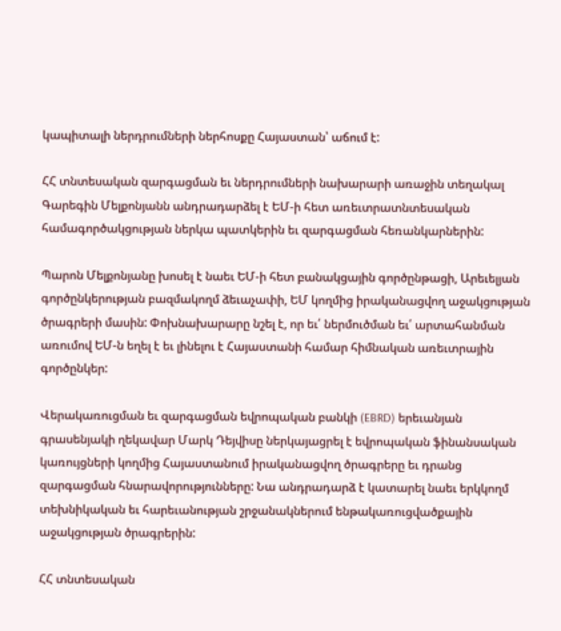կապիտալի ներդրումների ներհոսքը Հայաստան՝ աճում է:

ՀՀ տնտեսական զարգացման եւ ներդրումների նախարարի առաջին տեղակալ Գարեգին Մելքոնյանն անդրադարձել է ԵՄ-ի հետ առեւտրատնտեսական համագործակցության ներկա պատկերին եւ զարգացման հեռանկարներին:

Պարոն Մելքոնյանը խոսել է նաեւ ԵՄ-ի հետ բանակցային գործընթացի, Արեւելյան գործընկերության բազմակողմ ձեւաչափի, ԵՄ կողմից իրականացվող աջակցության ծրագրերի մասին: Փոխնախարարը նշել է, որ եւ՛ ներմուծման եւ՛ արտահանման առումով ԵՄ-ն եղել է եւ լինելու է Հայաստանի համար հիմնական առեւտրային գործընկեր:

Վերակառուցման եւ զարգացման եվրոպական բանկի (EBRD) երեւանյան գրասենյակի ղեկավար Մարկ Դեյվիսը ներկայացրել է եվրոպական ֆինանսական կառույցների կողմից Հայաստանում իրականացվող ծրագրերը եւ դրանց զարգացման հնարավորությունները: Նա անդրադարձ է կատարել նաեւ երկկողմ տեխնիկական եւ հարեւանության շրջանակներում ենթակառուցվածքային աջակցության ծրագրերին:

ՀՀ տնտեսական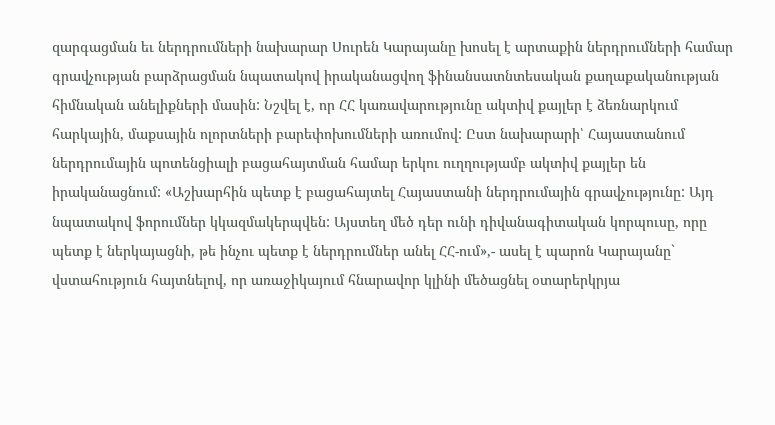զարգացման եւ ներդրումների նախարար Սուրեն Կարայանը խոսել է արտաքին ներդրումների համար գրավչության բարձրացման նպատակով իրականացվող ֆինանսատնտեսական քաղաքականության հիմնական անելիքների մասին: Նշվել է, որ ՀՀ կառավարությունը ակտիվ քայլեր է ձեռնարկում հարկային, մաքսային ոլորտների բարեփոխումների առումով: Ըստ նախարարի՝ Հայաստանում ներդրումային պոտենցիալի բացահայտման համար երկու ուղղությամբ ակտիվ քայլեր են իրականացնում: «Աշխարհին պետք է բացահայտել Հայաստանի ներդրումային գրավչությունը: Այդ նպատակով ֆորումներ կկազմակերպվեն: Այստեղ մեծ դեր ունի դիվանագիտական կորպուսը, որը պետք է ներկայացնի, թե ինչու պետք է ներդրումներ անել ՀՀ-ում»,- ասել է պարոն Կարայանը` վստահություն հայտնելով, որ առաջիկայում հնարավոր կլինի մեծացնել օտարերկրյա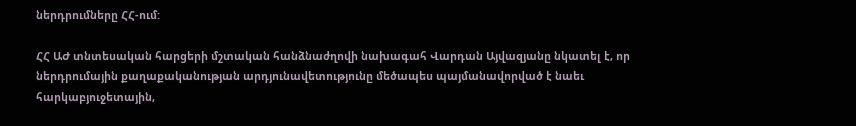ներդրումները ՀՀ-ում:

ՀՀ ԱԺ տնտեսական հարցերի մշտական հանձնաժղովի նախագահ Վարդան Այվազյանը նկատել է, որ ներդրումային քաղաքականության արդյունավետությունը մեծապես պայմանավորված է նաեւ հարկաբյուջետային,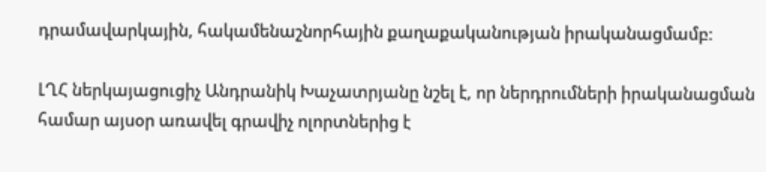դրամավարկային, հակամենաշնորհային քաղաքականության իրականացմամբ:

ԼՂՀ ներկայացուցիչ Անդրանիկ Խաչատրյանը նշել է, որ ներդրումների իրականացման համար այսօր առավել գրավիչ ոլորտներից է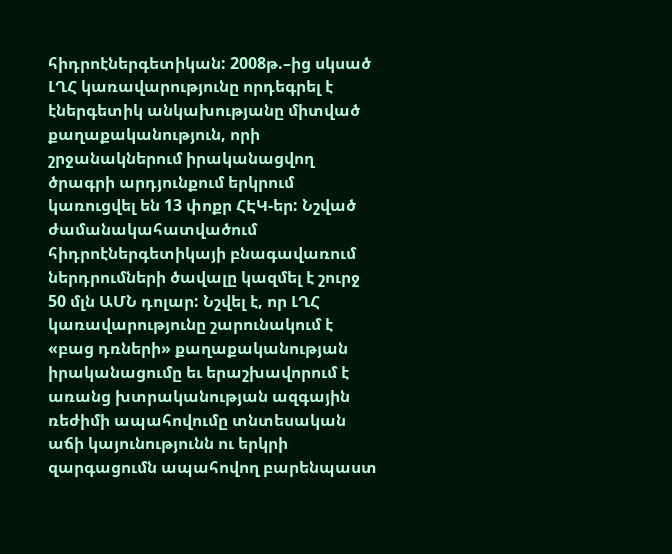հիդրոէներգետիկան: 2008թ.–ից սկսած ԼՂՀ կառավարությունը որդեգրել է էներգետիկ անկախությանը միտված քաղաքականություն, որի շրջանակներում իրականացվող ծրագրի արդյունքում երկրում կառուցվել են 13 փոքր ՀԷԿ-եր: Նշված ժամանակահատվածում հիդրոէներգետիկայի բնագավառում ներդրումների ծավալը կազմել է շուրջ 50 մլն ԱՄՆ դոլար: Նշվել է, որ ԼՂՀ կառավարությունը շարունակում է «բաց դռների» քաղաքականության իրականացումը եւ երաշխավորում է առանց խտրականության ազգային ռեժիմի ապահովումը տնտեսական աճի կայունությունն ու երկրի զարգացումն ապահովող բարենպաստ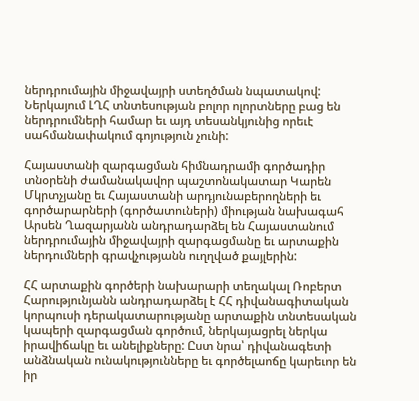ներդրումային միջավայրի ստեղծման նպատակով: Ներկայում ԼՂՀ տնտեսության բոլոր ոլորտները բաց են ներդրումների համար եւ այդ տեսանկյունից որեւէ սահմանափակում գոյություն չունի:

Հայաստանի զարգացման հիմնադրամի գործադիր տնօրենի ժամանակավոր պաշտոնակատար Կարեն Մկրտչյանը եւ Հայաստանի արդյունաբերողների եւ գործարարների (գործատուների) միության նախագահ Արսեն Ղազարյանն անդրադարձել են Հայաստանում ներդրումային միջավայրի զարգացմանը եւ արտաքին ներդումների գրավչությանն ուղղված քայլերին:

ՀՀ արտաքին գործերի նախարարի տեղակալ Ռոբերտ Հարությունյանն անդրադարձել է ՀՀ դիվանագիտական կորպուսի դերակատարությանը արտաքին տնտեսական կապերի զարգացման գործում, ներկայացրել ներկա իրավիճակը եւ անելիքները: Ըստ նրա՝ դիվանագետի անձնական ունակությունները եւ գործելաոճը կարեւոր են իր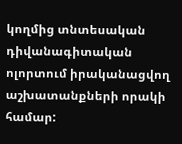կողմից տնտեսական դիվանագիտական ոլորտում իրականացվող աշխատանքների որակի համար: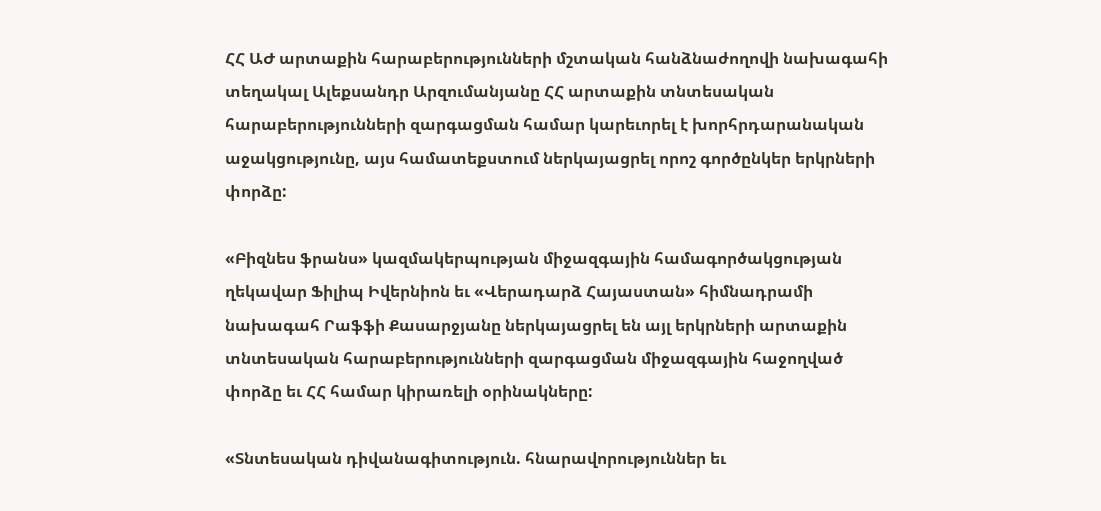ՀՀ ԱԺ արտաքին հարաբերությունների մշտական հանձնաժողովի նախագահի տեղակալ Ալեքսանդր Արզումանյանը ՀՀ արտաքին տնտեսական հարաբերությունների զարգացման համար կարեւորել է խորհրդարանական աջակցությունը, այս համատեքստում ներկայացրել որոշ գործընկեր երկրների փորձը:

«Բիզնես ֆրանս» կազմակերպության միջազգային համագործակցության ղեկավար Ֆիլիպ Իվերնիոն եւ «Վերադարձ Հայաստան» հիմնադրամի նախագահ Րաֆֆի Քասարջյանը ներկայացրել են այլ երկրների արտաքին տնտեսական հարաբերությունների զարգացման միջազգային հաջողված փորձը եւ ՀՀ համար կիրառելի օրինակները:

«Տնտեսական դիվանագիտություն. հնարավորություններ եւ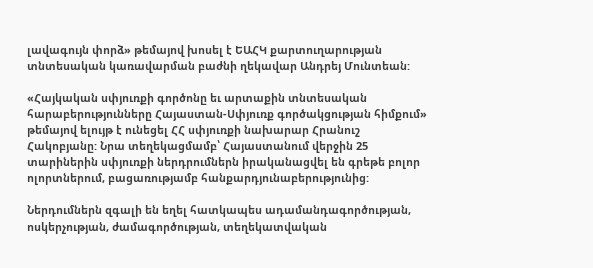լավագույն փորձ» թեմայով խոսել է ԵԱՀԿ քարտուղարության տնտեսական կառավարման բաժնի ղեկավար Անդրեյ Մունտեան:

«Հայկական սփյուռքի գործոնը եւ արտաքին տնտեսական հարաբերությունները Հայաստան-Սփյուռք գործակցության հիմքում» թեմայով ելույթ է ունեցել ՀՀ սփյուռքի նախարար Հրանուշ Հակոբյանը: Նրա տեղեկացմամբ՝ Հայաստանում վերջին 25 տարիներին սփյուռքի ներդրումներն իրականացվել են գրեթե բոլոր ոլորտներում, բացառությամբ հանքարդյունաբերությունից:

Ներդումներն զգալի են եղել հատկապես ադամանդագործության, ոսկերչության, ժամագործության, տեղեկատվական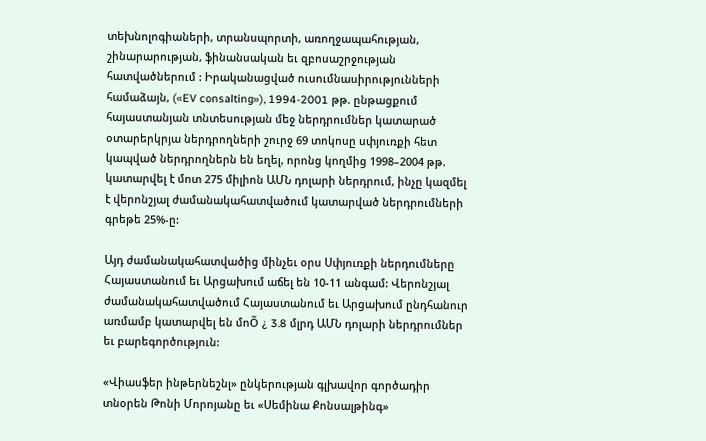տեխնոլոգիաների, տրանսպորտի, առողջապահության, շինարարության, ֆինանսական եւ զբոսաշրջության հատվածներում : Իրականացված ուսումնասիրությունների համաձայն, («EV consalting»), 1994-2001 թթ. ընթացքում հայաստանյան տնտեսության մեջ ներդրումներ կատարած օտարերկրյա ներդրողների շուրջ 69 տոկոսը սփյուռքի հետ կապված ներդրողներն են եղել, որոնց կողմից 1998–2004 թթ. կատարվել է մոտ 275 միլիոն ԱՄՆ դոլարի ներդրում, ինչը կազմել է վերոնշյալ ժամանակահատվածում կատարված ներդրումների գրեթե 25%-ը:

Այդ ժամանակահատվածից մինչեւ օրս Սփյուռքի ներդումները Հայաստանում եւ Արցախում աճել են 10-11 անգամ: Վերոնշյալ ժամանակահատվածում Հայաստանում եւ Արցախում ընդհանուր առմամբ կատարվել են մոÕ ¿ 3.8 մլրդ ԱՄՆ դոլարի ներդրումներ եւ բարեգործություն:

«Վիասֆեր ինթերնեշնլ» ընկերության գլխավոր գործադիր տնօրեն Թոնի Մորոյանը եւ «Սեմինա Քոնսալթինգ»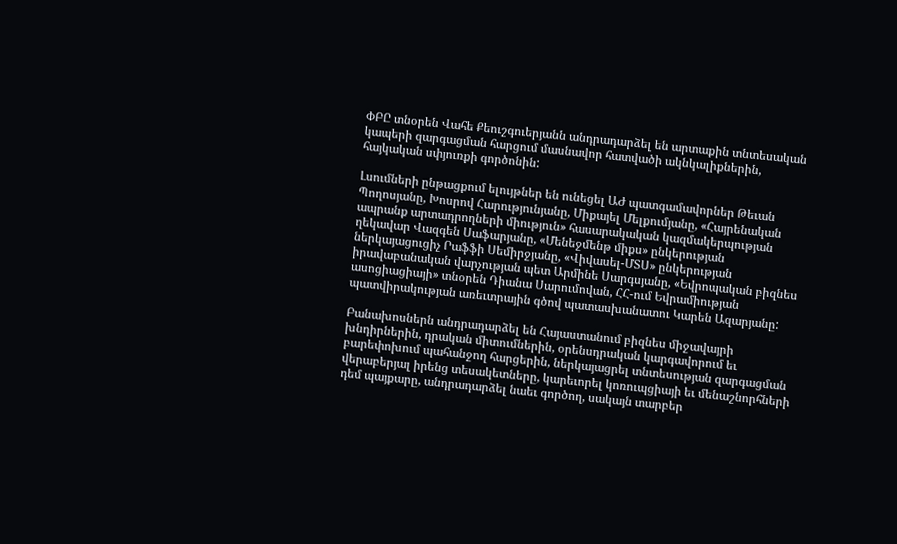ՓԲԸ տնօրեն Վահե Քեուշգուերյանն անդրադարձել են արտաքին տնտեսական կապերի զարգացման հարցում մասնավոր հատվածի ակնկալիքներին, հայկական սփյուռքի գործոնին:

Լսումների ընթացքում ելույթներ են ունեցել ԱԺ պատգամավորներ Թեւան Պողոսյանը, Խոսրով Հարությունյանը, Միքայել Մելքումյանը, «Հայրենական ապրանք արտադրողների միություն» հասարակական կազմակերպության ղեկավար Վազգեն Սաֆարյանը, «Մենեջմենթ միքս» ընկերության ներկայացուցիչ Րաֆֆի Սեմիրջյանը, «Վիվասել-ՄՏՍ» ընկերության իրավաբանական վարչության պետ Արմինե Սարգսյանը, «Եվրոպական բիզնես ասոցիացիայի» տնօրեն Դիանա Սարումովան, ՀՀ-ում Եվրամիության պատվիրակության առեւտրային գծով պատասխանատու Կարեն Ազարյանը:

Բանախոսներն անդրադարձել են Հայաստանում բիզնես միջավայրի խնդիրներին, դրական միտումներին, օրենսդրական կարգավորում եւ բարեփոխում պահանջող հարցերին, ներկայացրել տնտեսության զարգացման վերաբերյալ իրենց տեսակետները, կարեւորել կոռուպցիայի եւ մենաշնորհների դեմ պայքարը, անդրադարձել նաեւ գործող, սակայն տարբեր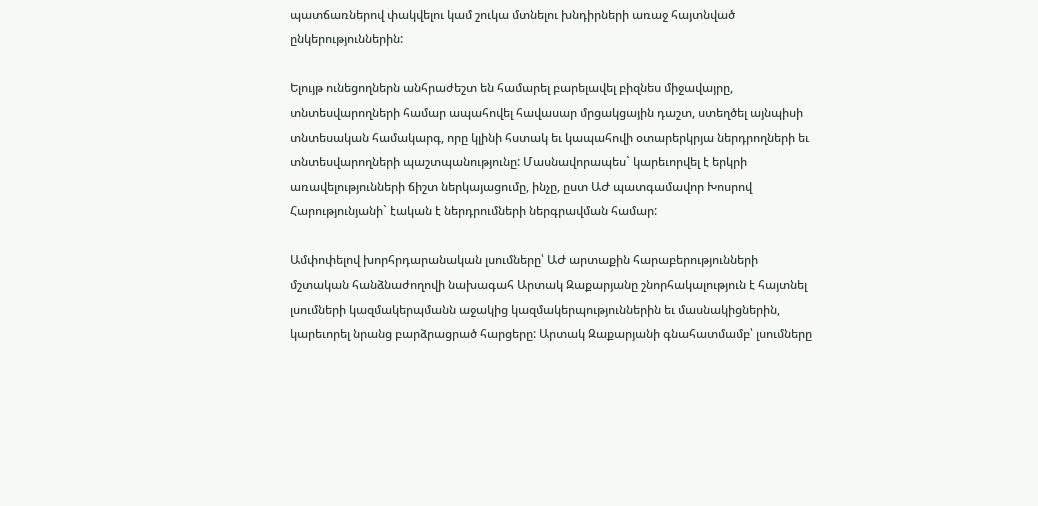պատճառներով փակվելու կամ շուկա մտնելու խնդիրների առաջ հայտնված ընկերություններին:

Ելույթ ունեցողներն անհրաժեշտ են համարել բարելավել բիզնես միջավայրը, տնտեսվարողների համար ապահովել հավասար մրցակցային դաշտ, ստեղծել այնպիսի տնտեսական համակարգ, որը կլինի հստակ եւ կապահովի օտարերկրյա ներդրողների եւ տնտեսվարողների պաշտպանությունը: Մասնավորապես` կարեւորվել է երկրի առավելությունների ճիշտ ներկայացումը, ինչը, ըստ ԱԺ պատգամավոր Խոսրով Հարությունյանի` էական է ներդրումների ներգրավման համար:

Ամփոփելով խորհրդարանական լսումները՝ ԱԺ արտաքին հարաբերությունների մշտական հանձնաժողովի նախագահ Արտակ Զաքարյանը շնորհակալություն է հայտնել լսումների կազմակերպմանն աջակից կազմակերպություններին եւ մասնակիցներին, կարեւորել նրանց բարձրացրած հարցերը: Արտակ Զաքարյանի գնահատմամբ՝ լսումները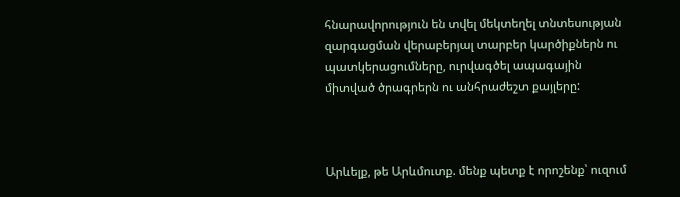հնարավորություն են տվել մեկտեղել տնտեսության զարգացման վերաբերյալ տարբեր կարծիքներն ու պատկերացումները, ուրվագծել ապագային միտված ծրագրերն ու անհրաժեշտ քայլերը:



Արևելք, թե Արևմուտք. մենք պետք է որոշենք՝ ուզում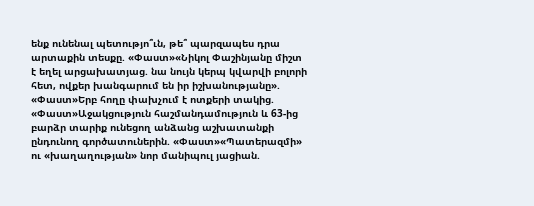ենք ունենալ պետությո՞ւն, թե՞ պարզապես դրա արտաքին տեսքը. «Փաստ»«Նիկոլ Փաշինյանը միշտ է եղել արցախատյաց. նա նույն կերպ կվարվի բոլորի հետ, ովքեր խանգարում են իր իշխանությանը». «Փաստ»Երբ հողը փախչում է ոտքերի տակից. «Փաստ»Աջակցություն հաշմանդամություն և 63-ից բարձր տարիք ունեցող անձանց աշխատանքի ընդունող գործատուներին. «Փաստ»«Պատերազմի» ու «խաղաղության» նոր մանիպուլ յացիան.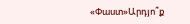«Փաստ»Արդյո՞ք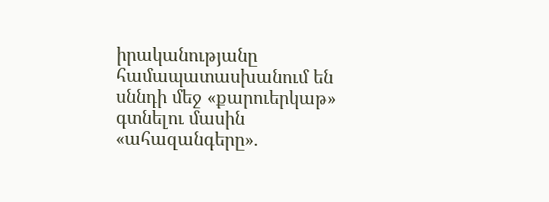իրականությանը համապատասխանում են սննդի մեջ «քարուերկաթ» գտնելու մասին «ահազանգերը».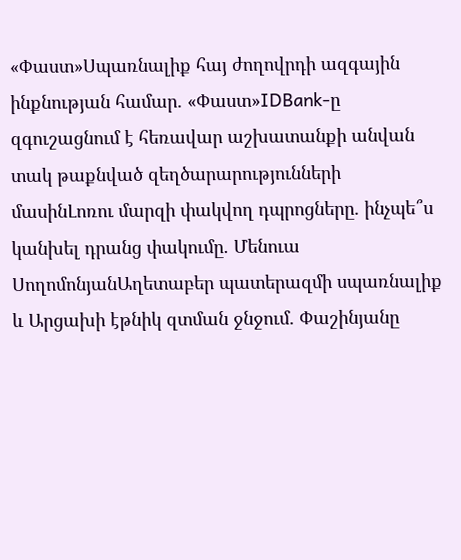«Փաստ»Սպառնալիք հայ ժողովրդի ազգային ինքնության համար. «Փաստ»IDBank-ը զգուշացնում է հեռավար աշխատանքի անվան տակ թաքնված զեղծարարությունների մասինԼոռու մարզի փակվող դպրոցները. ինչպե՞ս կանխել դրանց փակումը. Մենուա ՍողոմոնյանԱղետաբեր պատերազմի սպառնալիք և Արցախի էթնիկ զտման ջնջում. Փաշինյանը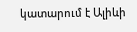կատարում է Ալիևի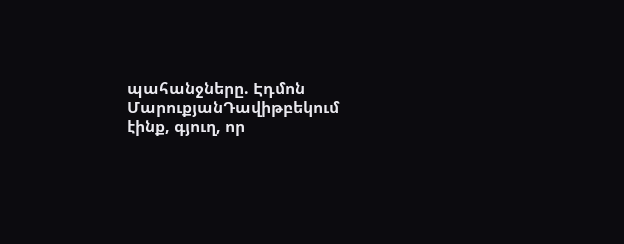պահանջները. Էդմոն ՄարուքյանԴավիթբեկում էինք, գյուղ, որ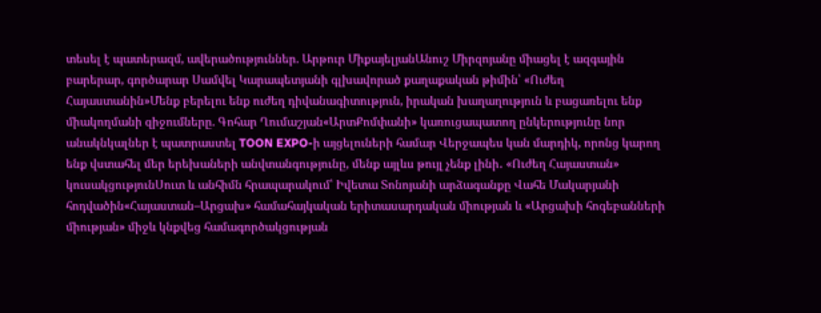տեսել է պատերազմ, ավերածություններ. Արթուր ՄիքայելյանԱնուշ Միրզոյանը միացել է ազգային բարերար, գործարար Սամվել Կարապետյանի գլխավորած քաղաքական թիմին՝ «Ուժեղ Հայաստանին»Մենք բերելու ենք ուժեղ դիվանագիտություն, իրական խաղաղություն և բացառելու ենք միակողմանի զիջումները. Գոհար Ղումաշյան«ԱրտՔոմփանի» կառուցապատող ընկերությունը նոր անակնկալներ է պատրաստել TOON EXPO-ի այցելուների համար Վերջապես կան մարդիկ, որոնց կարող ենք վստահել մեր երեխաների անվտանգությունը, մենք այլևս թույլ չենք լինի․ «Ուժեղ Հայաստան» կուսակցությունՍուտ և անհիմն հրապարակում՝ Իվետա Տոնոյանի արձագանքը Վահե Մակարյանի հոդվածին«Հայաստան–Արցախ» համահայկական երիտասարդական միության և «Արցախի հոգեբանների միության» միջև կնքվեց համագործակցության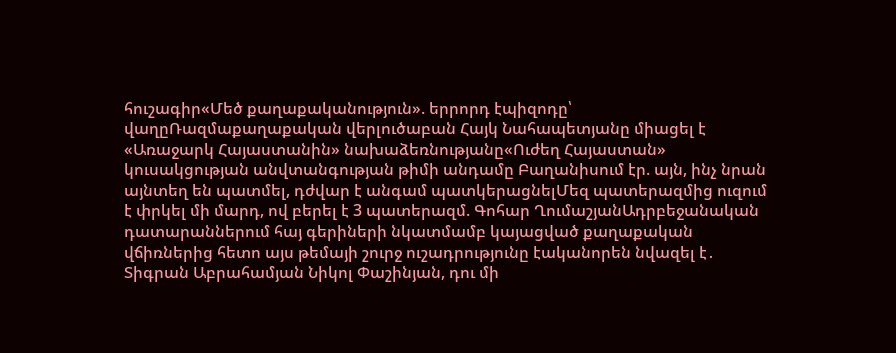հուշագիր«Մեծ քաղաքականություն». երրորդ էպիզոդը՝ վաղըՌազմաքաղաքական վերլուծաբան Հայկ Նահապետյանը միացել է «Առաջարկ Հայաստանին» նախաձեռնությանը«Ուժեղ Հայաստան» կուսակցության անվտանգության թիմի անդամը Բաղանիսում էր. այն, ինչ նրան այնտեղ են պատմել, դժվար է անգամ պատկերացնելՄեզ պատերազմից ուզում է փրկել մի մարդ, ով բերել է 3 պատերազմ. Գոհար ՂումաշյանԱդրբեջանական դատարաններում հայ գերիների նկատմամբ կայացված քաղաքական վճիռներից հետո այս թեմայի շուրջ ուշադրությունը էականորեն նվազել է․ Տիգրան Աբրահամյան Նիկոլ Փաշինյան, դու մի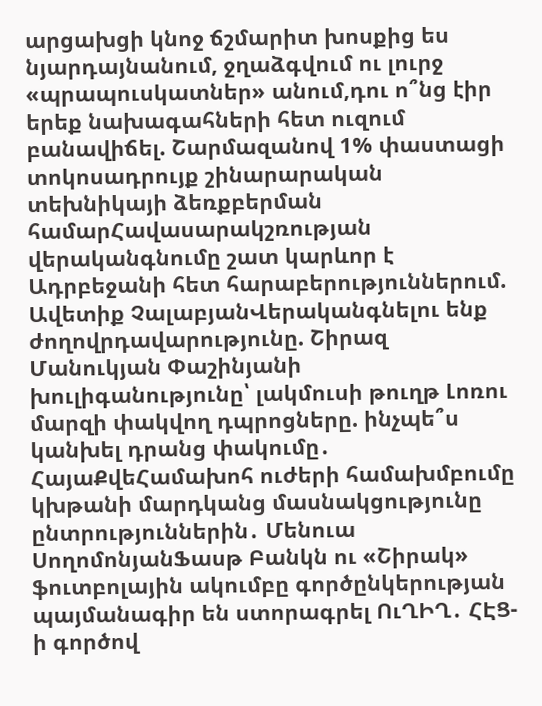արցախցի կնոջ ճշմարիտ խոսքից ես նյարդայնանում, ջղաձգվում ու լուրջ «պրապուսկատներ» անում,դու ո՞նց էիր երեք նախագահների հետ ուզում բանավիճել. Շարմազանով 1% փաստացի տոկոսադրույք շինարարական տեխնիկայի ձեռքբերման համարՀավասարակշռության վերականգնումը շատ կարևոր է Ադրբեջանի հետ հարաբերություններում. Ավետիք ՉալաբյանՎերականգնելու ենք ժողովրդավարությունը. Շիրազ Մանուկյան Փաշինյանի խուլիգանությունը՝ լակմուսի թուղթ Լոռու մարզի փակվող դպրոցները. ինչպե՞ս կանխել դրանց փակումը․ ՀայաՔվեՀամախոհ ուժերի համախմբումը կխթանի մարդկանց մասնակցությունը ընտրություններին․ Մենուա ՍողոմոնյանՖասթ Բանկն ու «Շիրակ» ֆուտբոլային ակումբը գործընկերության պայմանագիր են ստորագրել ՈւՂԻՂ․ ՀԷՑ-ի գործով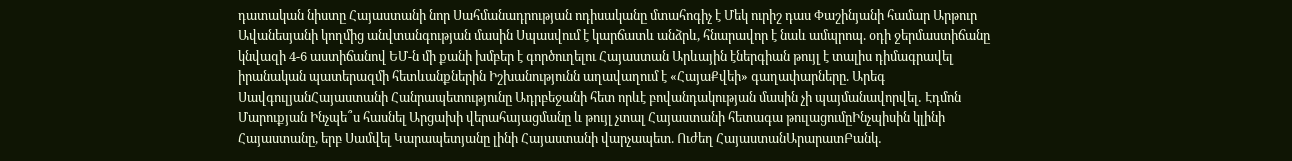դատական նիստը Հայաստանի նոր Սահմանադրության ոդիսականը մտահոգիչ է Մեկ ուրիշ դաս Փաշինյանի համար Արթուր Ավանեսյանի կողմից անվտանգության մասին Սպասվում է կարճատև անձրև, հնարավոր է նաև ամպրոպ. օդի ջերմաստիճանը կնվազի 4-6 աստիճանով ԵՄ-ն մի քանի խմբեր է գործուղելու Հայաստան Արևային էներգիան թույլ է տալիս դիմագրավել իրանական պատերազմի հետևանքներին Իշխանությունն աղավաղում է «ՀայաՔվեի» գաղափարները. Արեգ ՍավգուլյանՀայաստանի Հանրապետությունը Ադրբեջանի հետ որևէ բովանդակության մասին չի պայմանավորվել․ Էդմոն Մարուքյան Ինչպե՞ս հասնել Արցախի վերահայացմանը և թույլ չտալ Հայաստանի հետագա թուլացումըԻնչպիսին կլինի Հայաստանը, երբ Սամվել Կարապետյանը լինի Հայաստանի վարչապետ. Ուժեղ ՀայաստանԱրարատԲանկ․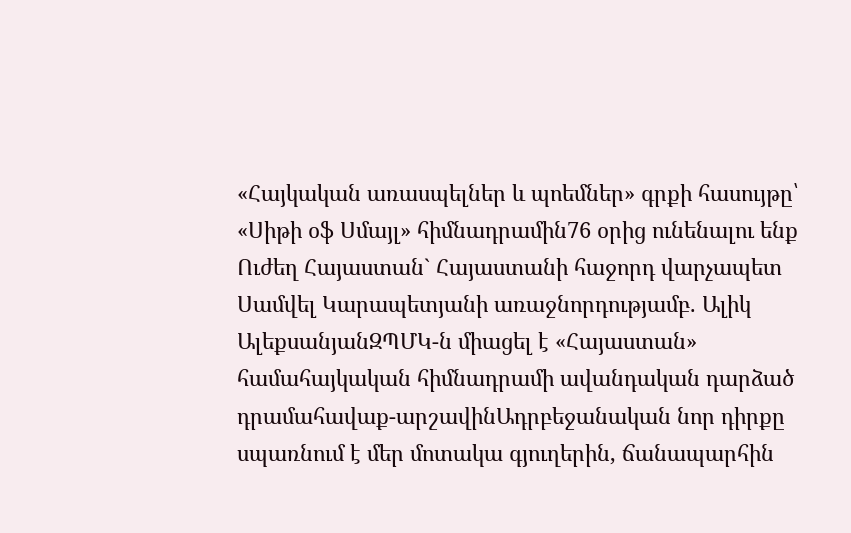«Հայկական առասպելներ և պոեմներ» գրքի հասույթը՝ «Սիթի օֆ Սմայլ» հիմնադրամին76 օրից ունենալու ենք Ուժեղ Հայաստան` Հայաստանի հաջորդ վարչապետ Սամվել Կարապետյանի առաջնորդությամբ. Ալիկ ԱլեքսանյանԶՊՄԿ-ն միացել է «Հայաստան» համահայկական հիմնադրամի ավանդական դարձած դրամահավաք-արշավինԱդրբեջանական նոր դիրքը սպառնում է մեր մոտակա գյուղերին, ճանապարհին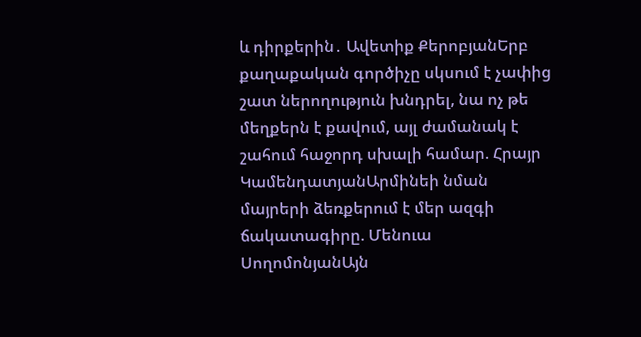և դիրքերին․ Ավետիք ՔերոբյանԵրբ քաղաքական գործիչը սկսում է չափից շատ ներողություն խնդրել, նա ոչ թե մեղքերն է քավում, այլ ժամանակ է շահում հաջորդ սխալի համար. Հրայր ԿամենդատյանԱրմինեի նման մայրերի ձեռքերում է մեր ազգի ճակատագիրը. Մենուա ՍողոմոնյանԱյն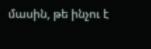մասին, թե ինչու է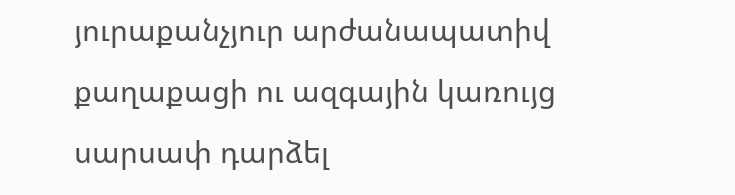յուրաքանչյուր արժանապատիվ քաղաքացի ու ազգային կառույց սարսափ դարձել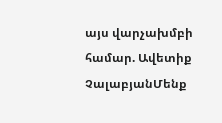այս վարչախմբի համար. Ավետիք ՉալաբյանՄենք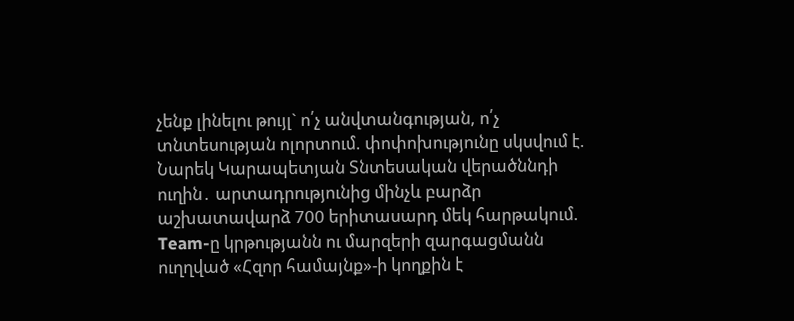չենք լինելու թույլ` ո՛չ անվտանգության, ո՛չ տնտեսության ոլորտում. փոփոխությունը սկսվում է. Նարեկ Կարապետյան Տնտեսական վերածննդի ուղին․ արտադրությունից մինչև բարձր աշխատավարձ 700 երիտասարդ մեկ հարթակում. Team-ը կրթությանն ու մարզերի զարգացմանն ուղղված «Հզոր համայնք»-ի կողքին է